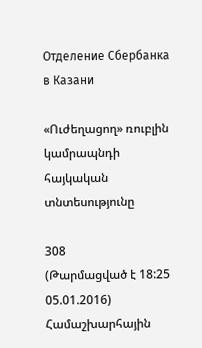Отделение Сбербанка в Казани

«Ուժեղացող» ռուբլին կամրապնդի հայկական տնտեսությունը

308
(Թարմացված է 18:25 05.01.2016)
Համաշխարհային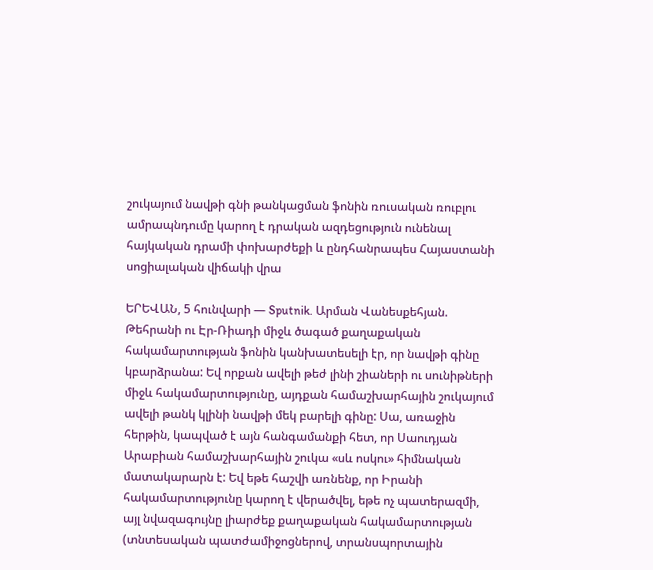շուկայում նավթի գնի թանկացման ֆոնին ռուսական ռուբլու ամրապնդումը կարող է դրական ազդեցություն ունենալ հայկական դրամի փոխարժեքի և ընդհանրապես Հայաստանի սոցիալական վիճակի վրա

ԵՐԵՎԱՆ, 5 հունվարի — Sputnik. Արման Վանեսքեհյան. Թեհրանի ու Էր-Ռիադի միջև ծագած քաղաքական հակամարտության ֆոնին կանխատեսելի էր, որ նավթի գինը կբարձրանա: Եվ որքան ավելի թեժ լինի շիաների ու սունիթների միջև հակամարտությունը, այդքան համաշխարհային շուկայում ավելի թանկ կլինի նավթի մեկ բարելի գինը: Սա, առաջին հերթին, կապված է այն հանգամանքի հետ, որ Սաուդյան Արաբիան համաշխարհային շուկա «սև ոսկու» հիմնական մատակարարն է: Եվ եթե հաշվի առնենք, որ Իրանի հակամարտությունը կարող է վերածվել, եթե ոչ պատերազմի, այլ նվազագույնը լիարժեք քաղաքական հակամարտության (տնտեսական պատժամիջոցներով, տրանսպորտային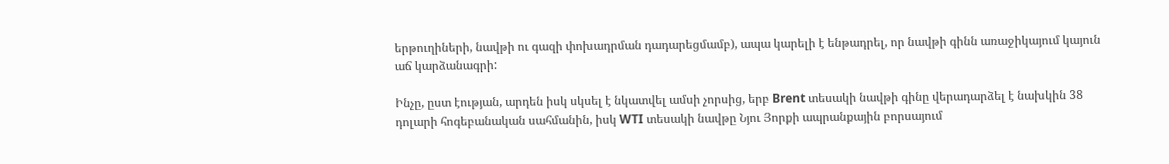երթուղիների, նավթի ու գազի փոխադրման դադարեցմամբ), ապա կարելի է ենթադրել, որ նավթի գինն առաջիկայում կայուն աճ կարձանագրի:

Ինչը, ըստ էության, արդեն իսկ սկսել է նկատվել ամսի չորսից, երբ Brent տեսակի նավթի գինը վերադարձել է նախկին 38 դոլարի հոգեբանական սահմանին, իսկ WTI տեսակի նավթը Նյու Յորքի ապրանքային բորսայում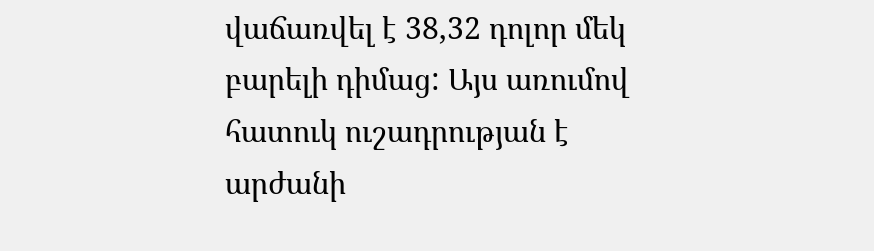վաճառվել է 38,32 դոլոր մեկ բարելի դիմաց: Այս առումով հատուկ ուշադրության է արժանի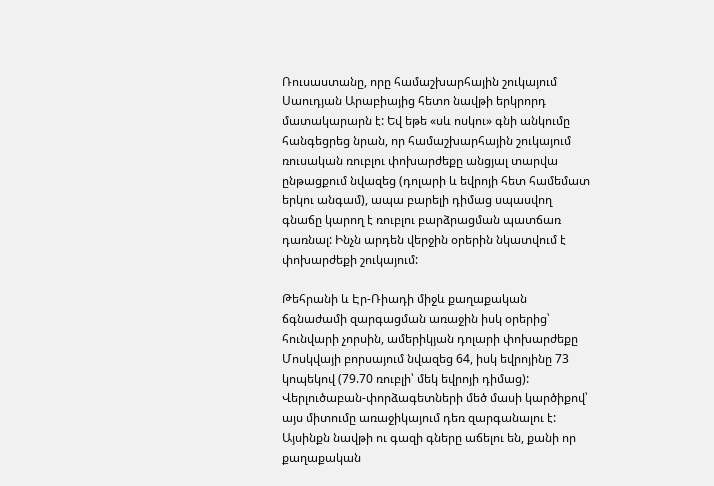Ռուսաստանը, որը համաշխարհային շուկայում Սաուդյան Արաբիայից հետո նավթի երկրորդ մատակարարն է: Եվ եթե «սև ոսկու» գնի անկումը հանգեցրեց նրան, որ համաշխարհային շուկայում ռուսական ռուբլու փոխարժեքը անցյալ տարվա ընթացքում նվազեց (դոլարի և եվրոյի հետ համեմատ երկու անգամ), ապա բարելի դիմաց սպասվող գնաճը կարող է ռուբլու բարձրացման պատճառ դառնալ: Ինչն արդեն վերջին օրերին նկատվում է փոխարժեքի շուկայում:

Թեհրանի և Էր-Ռիադի միջև քաղաքական ճգնաժամի զարգացման առաջին իսկ օրերից՝ հունվարի չորսին, ամերիկյան դոլարի փոխարժեքը Մոսկվայի բորսայում նվազեց 64, իսկ եվրոյինը 73 կոպեկով (79.70 ռուբլի՝ մեկ եվրոյի դիմաց): Վերլուծաբան-փորձագետների մեծ մասի կարծիքով՝ այս միտումը առաջիկայում դեռ զարգանալու է: Այսինքն նավթի ու գազի գները աճելու են, քանի որ քաղաքական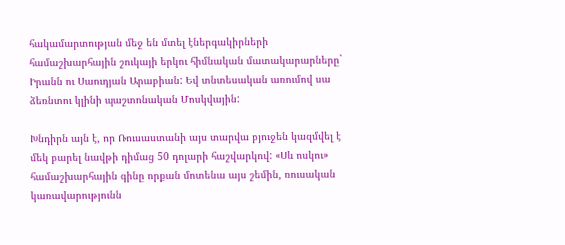հակամարտության մեջ են մտել էներգակիրների համաշխարհային շուկայի երկու հիմնական մատակարարները` Իրանն ու Սաուդյան Արաբիան: Եվ տնտեսական առումով սա ձեռնտու կլինի պաշտոնական Մոսկվային:

Խնդիրն այն է, որ Ռուսաստանի այս տարվա բյուջեն կազմվել է մեկ բարել նավթի դիմաց 50 դոլարի հաշվարկով: «Սև ոսկու» համաշխարհային գինը որքան մոտենա այս շեմին, ռուսական կառավարությունն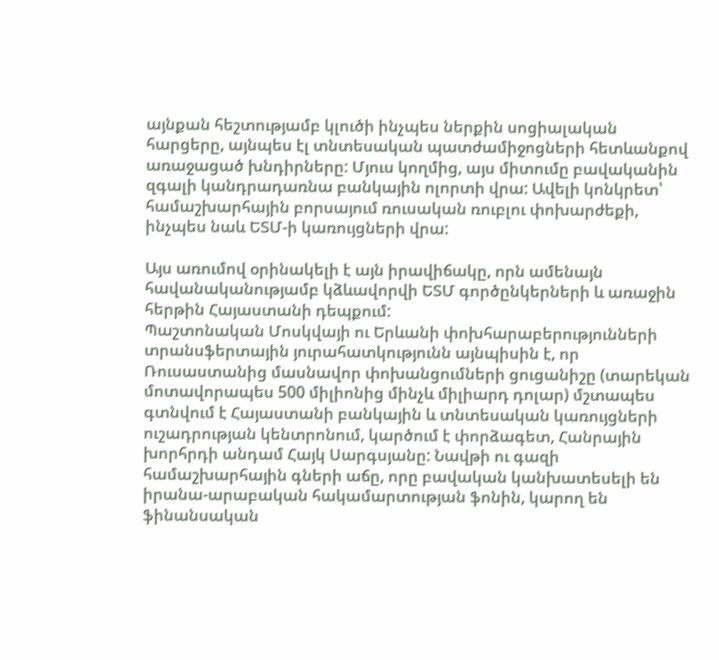այնքան հեշտությամբ կլուծի ինչպես ներքին սոցիալական հարցերը, այնպես էլ տնտեսական պատժամիջոցների հետևանքով առաջացած խնդիրները: Մյուս կողմից, այս միտումը բավականին զգալի կանդրադառնա բանկային ոլորտի վրա: Ավելի կոնկրետ՝ համաշխարհային բորսայում ռուսական ռուբլու փոխարժեքի, ինչպես նաև ԵՏՄ-ի կառույցների վրա:

Այս առումով օրինակելի է այն իրավիճակը, որն ամենայն հավանականությամբ կձևավորվի ԵՏՄ գործընկերների և առաջին հերթին Հայաստանի դեպքում:
Պաշտոնական Մոսկվայի ու Երևանի փոխհարաբերությունների տրանսֆերտային յուրահատկությունն այնպիսին է, որ Ռուսաստանից մասնավոր փոխանցումների ցուցանիշը (տարեկան մոտավորապես 500 միլիոնից մինչև միլիարդ դոլար) մշտապես գտնվում է Հայաստանի բանկային և տնտեսական կառույցների ուշադրության կենտրոնում, կարծում է փորձագետ, Հանրային խորհրդի անդամ Հայկ Սարգսյանը: Նավթի ու գազի համաշխարհային գների աճը, որը բավական կանխատեսելի են իրանա-արաբական հակամարտության ֆոնին, կարող են ֆինանսական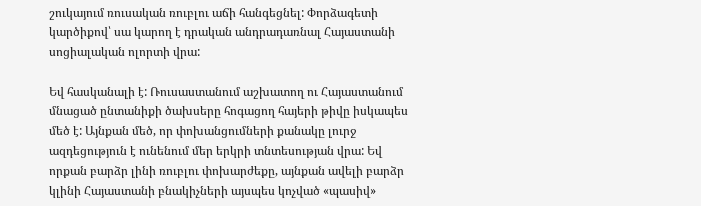շուկայում ռուսական ռուբլու աճի հանգեցնել: Փորձագետի կարծիքով՝ սա կարող է դրական անդրադառնալ Հայաստանի սոցիալական ոլորտի վրա:

Եվ հասկանալի է: Ռուսաստանում աշխատող ու Հայաստանում մնացած ընտանիքի ծախսերը հոգացող հայերի թիվը իսկապես մեծ է: Այնքան մեծ, որ փոխանցումների քանակը լուրջ ազդեցություն է ունենում մեր երկրի տնտեսության վրա: Եվ որքան բարձր լինի ռուբլու փոխարժեքը, այնքան ավելի բարձր կլինի Հայաստանի բնակիչների այսպես կոչված «պասիվ»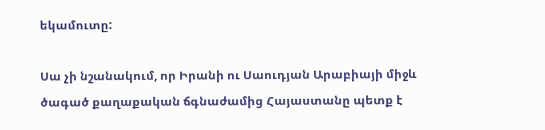եկամուտը:

Սա չի նշանակում, որ Իրանի ու Սաուդյան Արաբիայի միջև ծագած քաղաքական ճգնաժամից Հայաստանը պետք է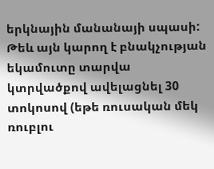երկնային մանանայի սպասի: Թեև այն կարող է բնակչության եկամուտը տարվա կտրվածքով ավելացնել 30 տոկոսով (եթե ռուսական մեկ ռուբլու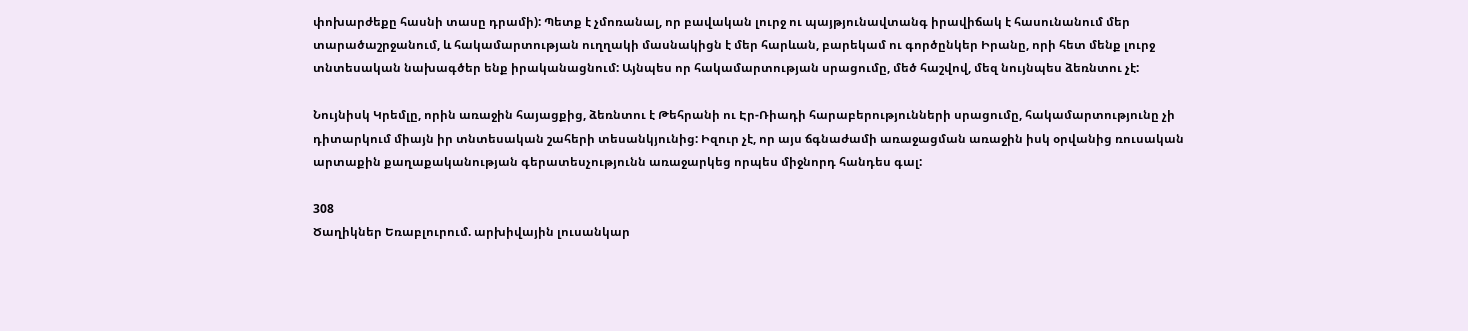փոխարժեքը հասնի տասը դրամի): Պետք է չմոռանալ, որ բավական լուրջ ու պայթյունավտանգ իրավիճակ է հասունանում մեր տարածաշրջանում, և հակամարտության ուղղակի մասնակիցն է մեր հարևան, բարեկամ ու գործընկեր Իրանը, որի հետ մենք լուրջ տնտեսական նախագծեր ենք իրականացնում: Այնպես որ հակամարտության սրացումը, մեծ հաշվով, մեզ նույնպես ձեռնտու չէ:

Նույնիսկ Կրեմլը, որին առաջին հայացքից, ձեռնտու է Թեհրանի ու Էր-Ռիադի հարաբերությունների սրացումը, հակամարտությունը չի դիտարկում միայն իր տնտեսական շահերի տեսանկյունից: Իզուր չէ, որ այս ճգնաժամի առաջացման առաջին իսկ օրվանից ռուսական արտաքին քաղաքականության գերատեսչությունն առաջարկեց որպես միջնորդ հանդես գալ:

308
Ծաղիկներ Եռաբլուրում. արխիվային լուսանկար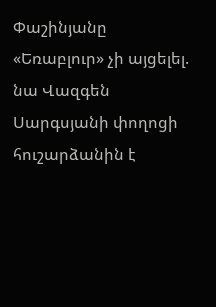Փաշինյանը «Եռաբլուր» չի այցելել. նա Վազգեն Սարգսյանի փողոցի հուշարձանին է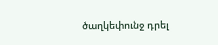ծաղկեփունջ դրել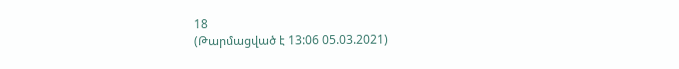18
(Թարմացված է 13:06 05.03.2021)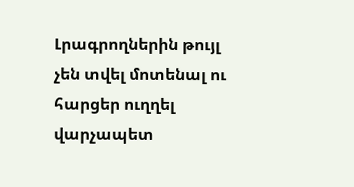Լրագրողներին թույլ չեն տվել մոտենալ ու հարցեր ուղղել վարչապետ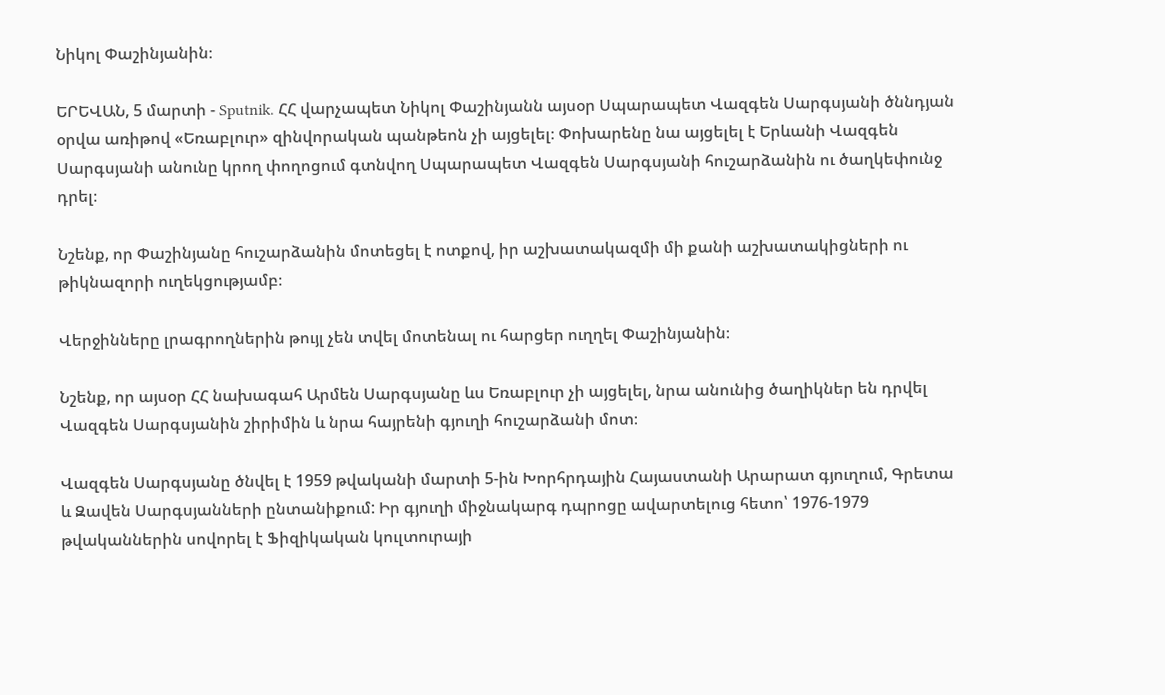Նիկոլ Փաշինյանին։

ԵՐԵՎԱՆ, 5 մարտի - Sputnik. ՀՀ վարչապետ Նիկոլ Փաշինյանն այսօր Սպարապետ Վազգեն Սարգսյանի ծննդյան օրվա առիթով «Եռաբլուր» զինվորական պանթեոն չի այցելել։ Փոխարենը նա այցելել է Երևանի Վազգեն Սարգսյանի անունը կրող փողոցում գտնվող Սպարապետ Վազգեն Սարգսյանի հուշարձանին ու ծաղկեփունջ դրել։

Նշենք, որ Փաշինյանը հուշարձանին մոտեցել է ոտքով, իր աշխատակազմի մի քանի աշխատակիցների ու թիկնազորի ուղեկցությամբ։

Վերջինները լրագրողներին թույլ չեն տվել մոտենալ ու հարցեր ուղղել Փաշինյանին։

Նշենք, որ այսօր ՀՀ նախագահ Արմեն Սարգսյանը ևս Եռաբլուր չի այցելել, նրա անունից ծաղիկներ են դրվել Վազգեն Սարգսյանին շիրիմին և նրա հայրենի գյուղի հուշարձանի մոտ։

Վազգեն Սարգսյանը ծնվել է 1959 թվականի մարտի 5-ին Խորհրդային Հայաստանի Արարատ գյուղում, Գրետա և Զավեն Սարգսյանների ընտանիքում: Իր գյուղի միջնակարգ դպրոցը ավարտելուց հետո՝ 1976-1979 թվականներին սովորել է Ֆիզիկական կուլտուրայի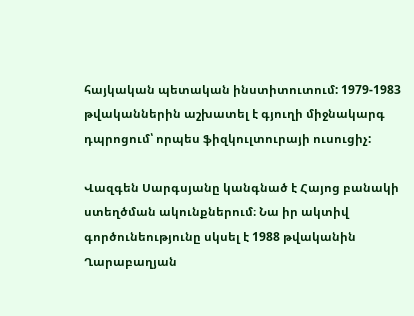հայկական պետական ինստիտուտում: 1979-1983 թվականներին աշխատել է գյուղի միջնակարգ դպրոցում՝ որպես ֆիզկուլտուրայի ուսուցիչ:

Վազգեն Սարգսյանը կանգնած է Հայոց բանակի ստեղծման ակունքներում։ Նա իր ակտիվ գործունեությունը սկսել է 1988 թվականին Ղարաբաղյան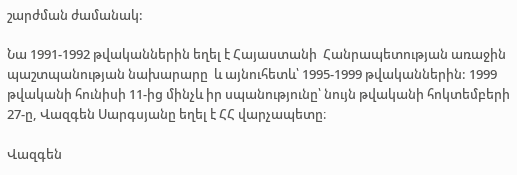շարժման ժամանակ:

Նա 1991-1992 թվականներին եղել է Հայաստանի  Հանրապետության առաջին պաշտպանության նախարարը  և այնուհետև՝ 1995-1999 թվականներին: 1999 թվականի հունիսի 11-ից մինչև իր սպանությունը՝ նույն թվականի հոկտեմբերի 27-ը, Վազգեն Սարգսյանը եղել է ՀՀ վարչապետը։

Վազգեն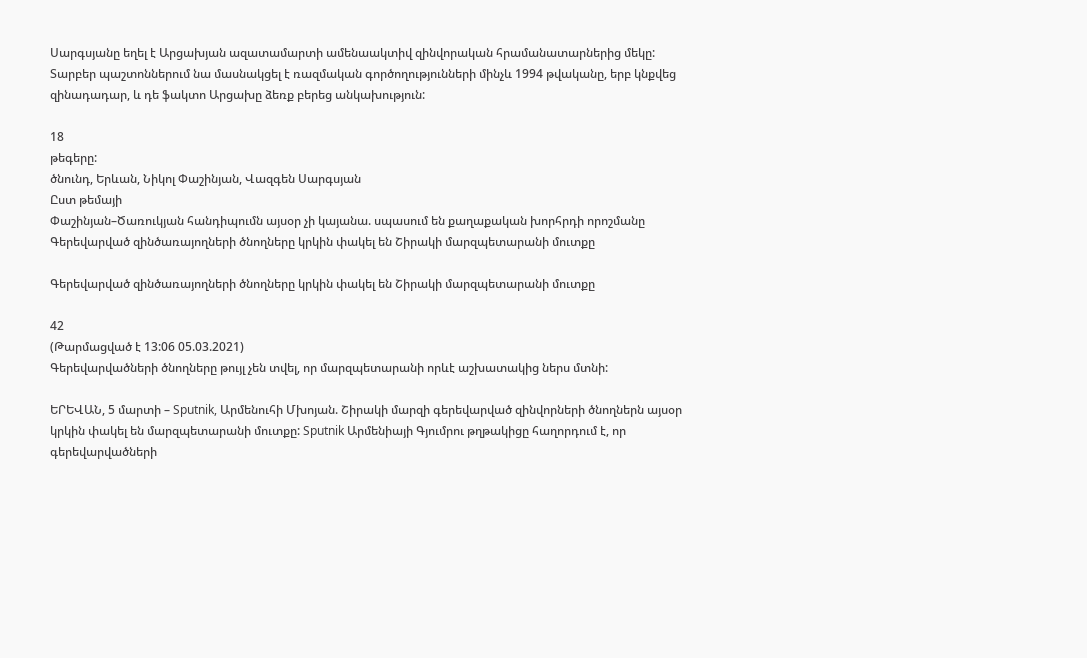Սարգսյանը եղել է Արցախյան ազատամարտի ամենաակտիվ զինվորական հրամանատարներից մեկը: Տարբեր պաշտոններում նա մասնակցել է ռազմական գործողությունների մինչև 1994 թվականը, երբ կնքվեց զինադադար, և դե ֆակտո Արցախը ձեռք բերեց անկախություն:

18
թեգերը:
ծնունդ, Երևան, Նիկոլ Փաշինյան, Վազգեն Սարգսյան
Ըստ թեմայի
Փաշինյան–Ծառուկյան հանդիպումն այսօր չի կայանա. սպասում են քաղաքական խորհրդի որոշմանը
Գերեվարված զինծառայողների ծնողները կրկին փակել են Շիրակի մարզպետարանի մուտքը

Գերեվարված զինծառայողների ծնողները կրկին փակել են Շիրակի մարզպետարանի մուտքը

42
(Թարմացված է 13:06 05.03.2021)
Գերեվարվածների ծնողները թույլ չեն տվել, որ մարզպետարանի որևէ աշխատակից ներս մտնի:

ԵՐԵՎԱՆ, 5 մարտի – Sputnik, Արմենուհի Մխոյան. Շիրակի մարզի գերեվարված զինվորների ծնողներն այսօր կրկին փակել են մարզպետարանի մուտքը: Sputnik Արմենիայի Գյումրու թղթակիցը հաղորդում է, որ գերեվարվածների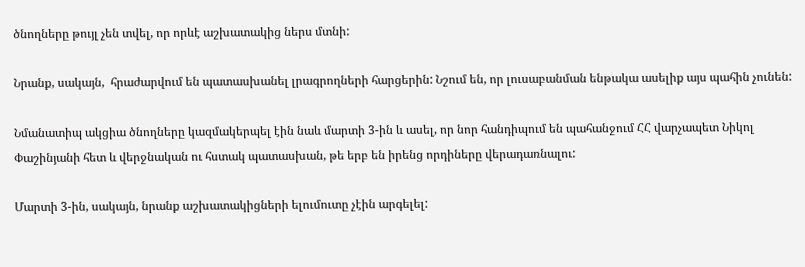ծնողները թույլ չեն տվել, որ որևէ աշխատակից ներս մտնի:

Նրանք, սակայն,  հրաժարվում են պատասխանել լրագրողների հարցերին: Նշում են, որ լուսաբանման ենթակա ասելիք այս պահին չունեն:

Նմանատիպ ակցիա ծնողները կազմակերպել էին նաև մարտի 3-ին և ասել, որ նոր հանդիպում են պահանջում ՀՀ վարչապետ Նիկոլ Փաշինյանի հետ և վերջնական ու հստակ պատասխան, թե երբ են իրենց որդիները վերադառնալու:

Մարտի 3-ին, սակայն, նրանք աշխատակիցների ելումուտը չէին արգելել: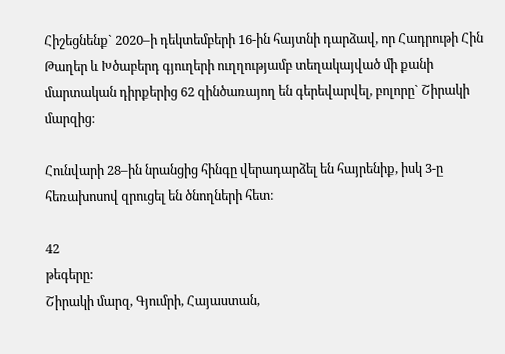Հիշեցնենք` 2020–ի դեկտեմբերի 16-ին հայտնի դարձավ, որ Հադրութի Հին Թաղեր և Խծաբերդ գյուղերի ուղղությամբ տեղակայված մի քանի մարտական դիրքերից 62 զինծառայող են գերեվարվել, բոլորը` Շիրակի մարզից։

Հունվարի 28–ին նրանցից հինգը վերադարձել են հայրենիք, իսկ 3-ը հեռախոսով զրուցել են ծնողների հետ։

42
թեգերը:
Շիրակի մարզ, Գյումրի, Հայաստան,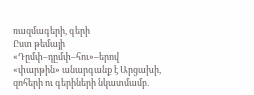ռազմագերի, գերի
Ըստ թեմայի
«Դըմփ–դըմփ–հու»–երով «փարթին» անարգանք է Արցախի, զոհերի ու գերիների նկատմամբ.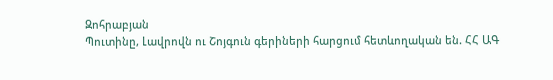Զոհրաբյան
Պուտինը, Լավրովն ու Շոյգուն գերիների հարցում հետևողական են. ՀՀ ԱԳ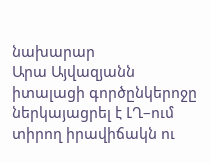նախարար
Արա Այվազյանն իտալացի գործընկերոջը ներկայացրել է ԼՂ–ում տիրող իրավիճակն ու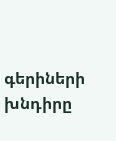գերիների խնդիրը